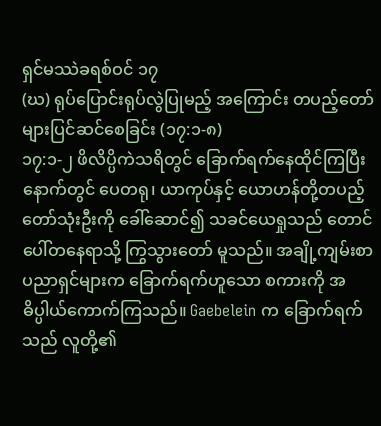ရှင်မဿဲခရစ်ဝင် ၁၇
(ဃ) ရုပ်ပြောင်းရုပ်လွဲပြုမည့် အကြောင်း တပည့်တော်များပြင်ဆင်စေခြင်း (၁၇:၁-၈)
၁၇:၁-၂ ဖိလိပ္ပိကဲသရိတွင် ခြောက်ရက်နေထိုင်ကြပြီးနောက်တွင် ပေတရု၊ ယာကုပ်နှင့် ယောဟန်တို့တပည့်တော်သုံးဦးကို ခေါ်ဆောင်၍ သခင်ယေရှုသည် တောင်ပေါ်တနေရာသို့ ကြွသွားတော် မူသည်။ အချို့ကျမ်းစာပညာရှင်များက ခြောက်ရက်ဟူသော စကားကို အဓိပ္ပါယ်ကောက်ကြသည်။ Gaebelein က ခြောက်ရက်သည် လူတို့၏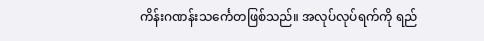ကိန်းဂဏန်းသင်္ကေတဖြစ်သည်။ အလုပ်လုပ်ရက်ကို ရည်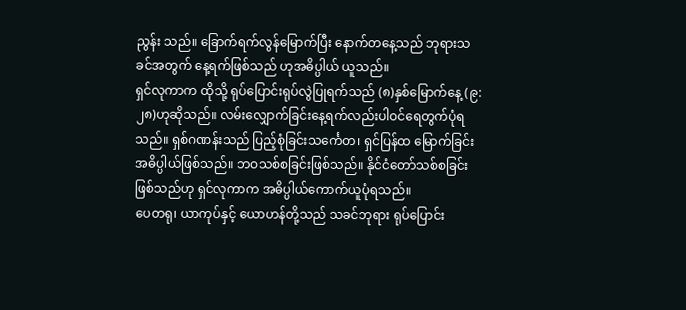ညွန်း သည်။ ခြောက်ရက်လွန်မြောက်ပြီး နောက်တနေ့သည် ဘုရားသခင်အတွက် နေ့ရက်ဖြစ်သည် ဟုအဓိပ္ပါယ် ယူသည်။
ရှင်လုကာက ထိုသို့ ရုပ်ပြောင်းရုပ်လွဲပြုရက်သည် (၈)နှစ်မြောက်နေ့ (၉:၂၈)ဟုဆိုသည်။ လမ်းလျှောက်ခြင်းနေ့ရက်လည်းပါဝင်ရေတွက်ပုံရသည်။ ရှစ်ဂဏန်းသည် ပြည့်စုံခြင်းသင်္ကေတ၊ ရှင်ပြန်ထ မြောက်ခြင်း အဓိပ္ပါယ်ဖြစ်သည်။ ဘဝသစ်စခြင်းဖြစ်သည်။ နိုင်ငံတော်သစ်စခြင်းဖြစ်သည်ဟု ရှင်လုကာက အဓိပ္ပါယ်ကောက်ယူပုံရသည်။
ပေတရု၊ ယာကုပ်နှင့် ယောဟန်တို့သည် သခင်ဘုရား ရုပ်ပြောင်း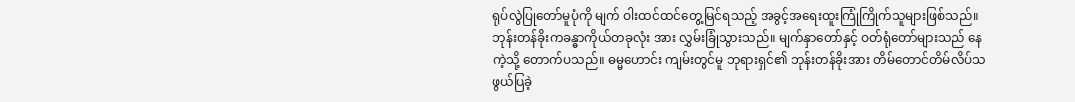ရုပ်လွဲပြုတော်မူပုံကို မျက် ဝါးထင်ထင်တွေ့မြင်ရသည့် အခွင့်အရေးထူးကြုံကြိုက်သူများဖြစ်သည်။ ဘုန်းတန်ခိုးကခန္ဓာကိုယ်တခုလုံး အား လွှမ်းခြုံသွားသည်။ မျက်နှာတော်နှင့် ဝတ်ရုံတော်များသည် နေကဲ့သို့ တောက်ပသည်။ ဓမ္မဟောင်း ကျမ်းတွင်မူ ဘုရားရှင်၏ ဘုန်းတန်ခိုးအား တိမ်တောင်တိမ်လိပ်သဖွယ်ပြခဲ့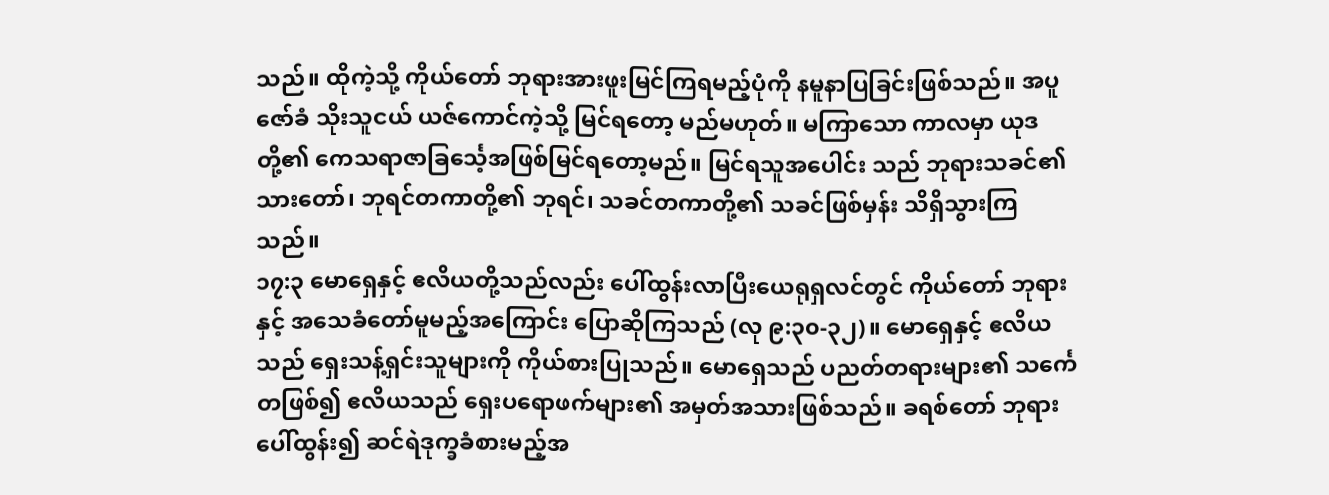သည်။ ထိုကဲ့သို့ ကိုယ်တော် ဘုရားအားဖူးမြင်ကြရမည့်ပုံကို နမူနာပြခြင်းဖြစ်သည်။ အပူဇော်ခံ သိုးသူငယ် ယဇ်ကောင်ကဲ့သို့ မြင်ရတော့ မည်မဟုတ်။ မကြာသော ကာလမှာ ယုဒတို့၏ ကေသရာဇာခြင်္သေ့အဖြစ်မြင်ရတော့မည်။ မြင်ရသူအပေါင်း သည် ဘုရားသခင်၏ သားတော်၊ ဘုရင်တကာတို့၏ ဘုရင်၊ သခင်တကာတို့၏ သခင်ဖြစ်မှန်း သိရှိသွားကြ သည်။
၁၇:၃ မောရှေနှင့် ဧလိယတို့သည်လည်း ပေါ်ထွန်းလာပြီးယေရုရှလင်တွင် ကိုယ်တော် ဘုရားနှင့် အသေခံတော်မူမည့်အကြောင်း ပြောဆိုကြသည် (လု ၉:၃၀-၃၂)။ မောရှေနှင့် ဧလိယသည် ရှေးသန့်ရှင်းသူများကို ကိုယ်စားပြုသည်။ မောရှေသည် ပညတ်တရားများ၏ သင်္ကေတဖြစ်၍ ဧလိယသည် ရှေးပရောဖက်များ၏ အမှတ်အသားဖြစ်သည်။ ခရစ်တော် ဘုရားပေါ်ထွန်း၍ ဆင်ရဲဒုက္ခခံစားမည့်အ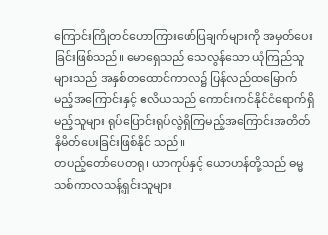ကြောင်းကြိုတင်ဟောကြားဖော်ပြချက်များကို အမှတ်ပေးခြင်းဖြစ်သည်။ မောရှေသည် သေလွန်သော ယုံကြည်သူများသည် အနှစ်တထောင်ကာလ၌ ပြန်လည်ထမြောက်မည့်အကြောင်းနှင့် ဧလိယသည် ကောင်းကင်နိုင်ငံရောက်ရှိမည့်သူများ ရုပ်ပြောင်းရုပ်လွဲရှိကြမည့်အကြောင်းအတိတ်နိမိတ်ပေးခြင်းဖြစ်နိုင် သည်။
တပည့်တော်ပေတရု၊ ယာကုပ်နှင့် ယောဟန်တို့သည် ဓမ္မသစ်ကာလသန့်ရှင်းသူများ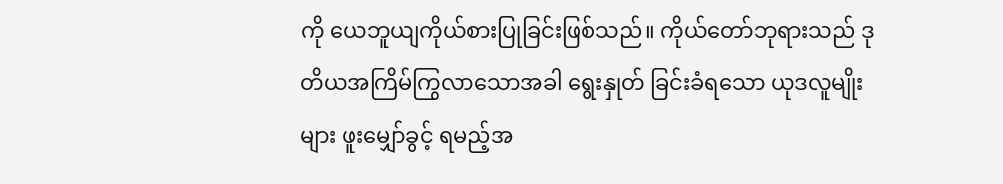ကို ယေဘူယျကိုယ်စားပြုခြင်းဖြစ်သည်။ ကိုယ်တော်ဘုရားသည် ဒုတိယအကြိမ်ကြွလာသောအခါ ရွေးနှုတ် ခြင်းခံရသော ယုဒလူမျိုးများ ဖူးမျှော်ခွင့် ရမည့်အ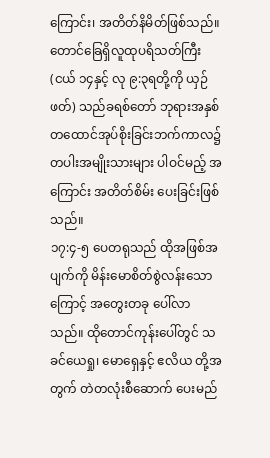ကြောင်း၊ အတိတ်နိမိတ်ဖြစ်သည်။
တောင်ခြေရှိလူထုပရိသတ်ကြီး (ငယ် ၁၄နှင့် လု ၉:၃ရတို့ကို ယှဉ်ဖတ်) သည်ခရစ်တော် ဘုရားအနှစ်တထောင်အုပ်စိုးခြင်းဘက်ကာလ၌ တပါးအမျိုးသားများ ပါဝင်မည့် အကြောင်း အတိတ်စိမ်း ပေးခြင်းဖြစ်သည်။
၁၇:၄-၅ ပေတရုသည် ထိုအဖြစ်အပျက်ကို မိန်းမောစိတ်စွဲလန်းသောကြောင့် အတွေးတခု ပေါ်လာသည်။ ထိုတောင်ကုန်းပေါ်တွင် သခင်ယေရှု၊ မောရှေနှင့် ဧလိယ တို့အတွက် တဲတလုံးစီဆောက် ပေးမည်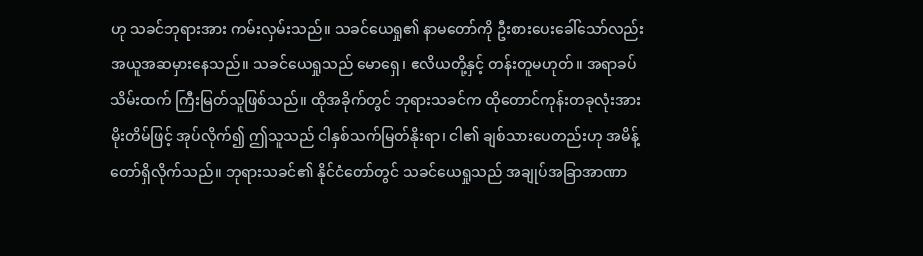ဟု သခင်ဘုရားအား ကမ်းလှမ်းသည်။ သခင်ယေရှု၏ နာမတော်ကို ဦးစားပေးခေါ်သော်လည်း အယူအဆမှားနေသည်။ သခင်ယေရှုသည် မောရှေ၊ ဧလိယတို့နှင့် တန်းတူမဟုတ်။ အရာခပ်သိမ်းထက် ကြီးမြတ်သူဖြစ်သည်။ ထိုအခိုက်တွင် ဘုရားသခင်က ထိုတောင်ကုန်းတခုလုံးအား မိုးတိမ်ဖြင့် အုပ်လိုက်၍ ဤသူသည် ငါနှစ်သက်မြတ်နိုးရာ၊ ငါ၏ ချစ်သားပေတည်းဟု အမိန့်တော်ရှိလိုက်သည်။ ဘုရားသခင်၏ နိုင်ငံတော်တွင် သခင်ယေရှုသည် အချုပ်အခြာအာဏာ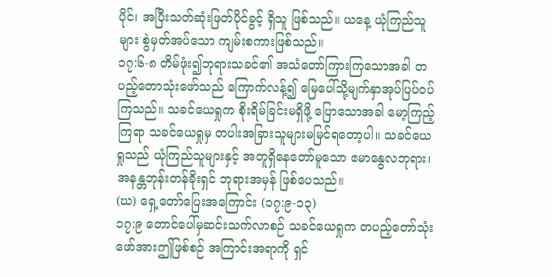ပိုင်၊ အပြီးသတ်ဆုံးဖြတ်ပိုင်ခွင့် ရှိသူ ဖြစ်သည်။ ယနေ့ ယုံကြည်သူများ စွဲမှတ်အပ်သော ကျမ်းစကားဖြစ်သည်။
၁၇:၆-၈ တိမ်ဖုံး၍ဘုရားသခင်၏ အသံတော်ကြားကြသောအခါ တပည့်တောသုံးဖော်သည် ကြောက်လန့်၍ မြေပေါ်သို့မျက်နှာအုပ်ပြပ်ဝပ်ကြသည်။ သခင်ယေရှုက စိုးရိမ်ခြင်းမရှိဖို့ ပြောသောအခါ မော့ကြည့်ကြရာ သခင်ယေရှုမှ တပါးအခြားသူများမမြင်ရတော့ပါ။ သခင်ယေရှုသည် ယုံကြည်သူများနှင့် အတူရှိနေတော်မူသော ဧမာနွေလဘုရား၊ အနန္တဘုန်းတန်ခိုးရှင် ဘုရားအမှန် ဖြစ်ပေသည်။
(ဃ) ရှေ့တော်ပြေးအကြောင်း (၁၇:၉-၁၃)
၁၇:၉ တောင်ပေါ်မှဆင်းသက်လာစဉ် သခင်ယေရှုက တပည့်တော်သုံးဖော်အားဤဖြစ်စဉ် အကြာင်းအရာကို ရှင်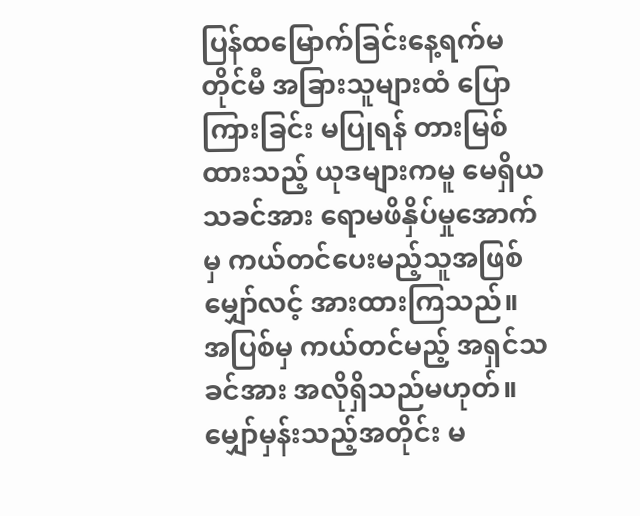ပြန်ထမြောက်ခြင်းနေ့ရက်မတိုင်မီ အခြားသူများထံ ပြောကြားခြင်း မပြုရန် တားမြစ် ထားသည့် ယုဒများကမူ မေရှိယသခင်အား ရောမဖိနှိပ်မှုအောက်မှ ကယ်တင်ပေးမည့်သူအဖြစ် မျှော်လင့် အားထားကြသည်။ အပြစ်မှ ကယ်တင်မည့် အရှင်သခင်အား အလိုရှိသည်မဟုတ်။ မျှော်မှန်းသည့်အတိုင်း မ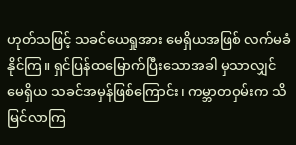ဟုတ်သဖြင့် သခင်ယေရှုအား မေရှိယအဖြစ် လက်မခံနိုင်ကြ။ ရှင်ပြန်ထမြောက်ပြီးသောအခါ မှသာလျှင် မေရှိယ သခင်အမှန်ဖြစ်ကြောင်း၊ ကမ္ဘာတဝှမ်းက သိမြင်လာကြ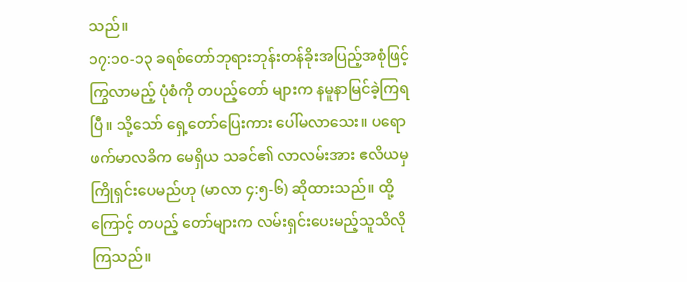သည်။
၁၇:၁၀-၁၃ ခရစ်တော်ဘုရားဘုန်းတန်ခိုးအပြည့်အစုံဖြင့် ကြွလာမည့် ပုံစံကို တပည့်တော် များက နမူနာမြင်ခဲ့ကြရပြီ။ သို့သော် ရှေ့တော်ပြေးကား ပေါ်မလာသေး။ ပရောဖက်မာလခိက မေရှိယ သခင်၏ လာလမ်းအား ဧလိယမှ ကြိုရှင်းပေမည်ဟု (မာလာ ၄:၅-၆) ဆိုထားသည်။ ထို့ကြောင့် တပည့် တော်များက လမ်းရှင်းပေးမည့်သူသိလိုကြသည်။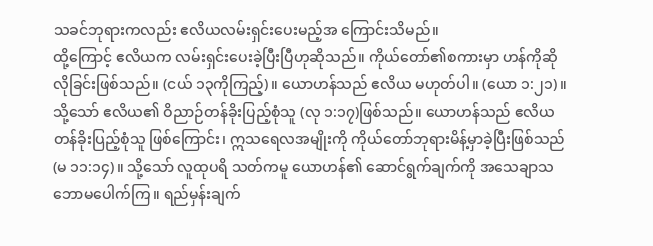သခင်ဘုရားကလည်း ဧလိယလမ်းရှင်းပေးမည့်အ ကြောင်းသိမည်။
ထို့ကြောင့် ဧလိယက လမ်းရှင်းပေးခဲ့ပြီးပြီဟုဆိုသည်။ ကိုယ်တော်၏စကားမှာ ဟန်ကိုဆိုလိုခြင်းဖြစ်သည်။ (ငယ် ၁၃ကိုကြည့်)။ ယောဟန်သည် ဧလိယ မဟုတ်ပါ။ (ယော ၁:၂၁)။ သို့သော် ဧလိယ၏ ဝိညာဉ်တန်ခိုးပြည့်စုံသူ (လု ၁:၁၇)ဖြစ်သည်။ ယောဟန်သည် ဧလိယတန်ခိုးပြည့်စုံသူ ဖြစ်ကြောင်း၊ ဣသရေလအမျိုးကို ကိုယ်တော်ဘုရားမိန့်မှာခဲ့ပြီးဖြစ်သည် (မ ၁၁:၁၄)။ သို့သော် လူထုပရိ သတ်ကမူ ယောဟန်၏ ဆောင်ရွက်ချက်ကို အသေချာသဘောမပေါက်ကြ။ ရည်မှန်းချက်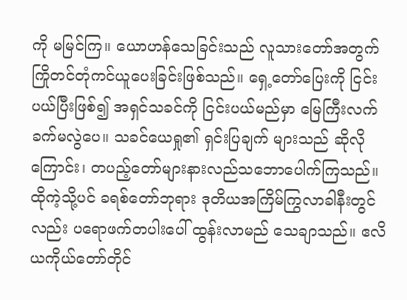ကို မမြင်ကြ။ ယောဟန်သေခြင်းသည် လူသားတော်အတွက် ကြိုတင်တုံကင်ယူပေးခြင်းဖြစ်သည်။ ရှေ့တော်ပြေးကို ငြင်းပယ်ပြီးဖြစ်၍ အရှင်သခင်ကို ငြင်းပယ်မည်မှာ မြေကြီးလက်ခက်မလွဲပေ။ သခင်ယေရှု၏ ရှင်းပြချက် များသည် ဆိုလိုကြောင်း၊ တပည့်တော်များနားလည်သဘောပေါက်ကြသည်။
ထိုကဲ့သို့ပင် ခရစ်တော်ဘုရား ဒုတိယအကြိမ်ကြွလာခါနီးတွင်လည်း ပရောဖက်တပါးပေါ် ထွန်းလာမည် သေချာသည်။ ဧလိယကိုယ်တော်တိုင်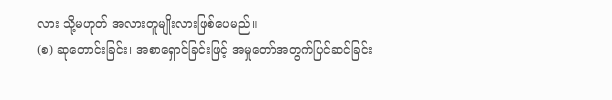လား သို့မဟုတ် အလားတူမျိုးလားဖြစ်ပေမည်။
(စ) ဆုတောင်းခြင်း၊ အစာရှောင်ခြင်းဖြင့် အမှုတော်အတွက်ပြင်ဆင်ခြင်း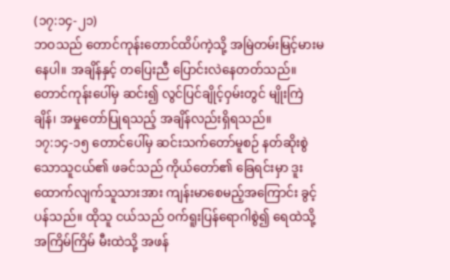(၁၇:၁၄-၂၁)
ဘဝသည် တောင်ကုန်းတောင်ထိပ်ကဲ့သို့ အမြဲတမ်းမြင့်မားမနေပါ။ အချိန်နှင့် တပြေးညီ ပြောင်းလဲနေတတ်သည်။ တောင်ကုန်းပေါ်မှ ဆင်း၍ လွင်ပြင်ချိုင့်ဝှမ်းတွင် မျိုးကြဲချိန်၊ အမှုတော်ပြုရသည့် အချိန်လည်းရှိရသည်။
၁၇:၁၄-၁၅ တောင်ပေါ်မှ ဆင်းသက်တော်မူစဉ် နတ်ဆိုးစွဲသောသူငယ်၏ ဖခင်သည် ကိုယ်တော်၏ ခြေရင်းမှာ ဒူးထောက်လျက်သူသားအား ကျန်းမာစေမည့်အကြောင်း ခွင့်ပန်သည်။ ထိုသူ ငယ်သည် ဝက်ရူးပြန်ရောဂါစွဲ၍ ရေထဲသို့ အကြိမ်ကြိမ် မီးထဲသို့ အဖန်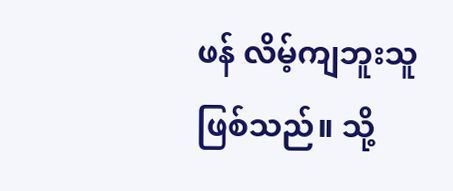ဖန် လိမ့်ကျဘူးသူဖြစ်သည်။ သို့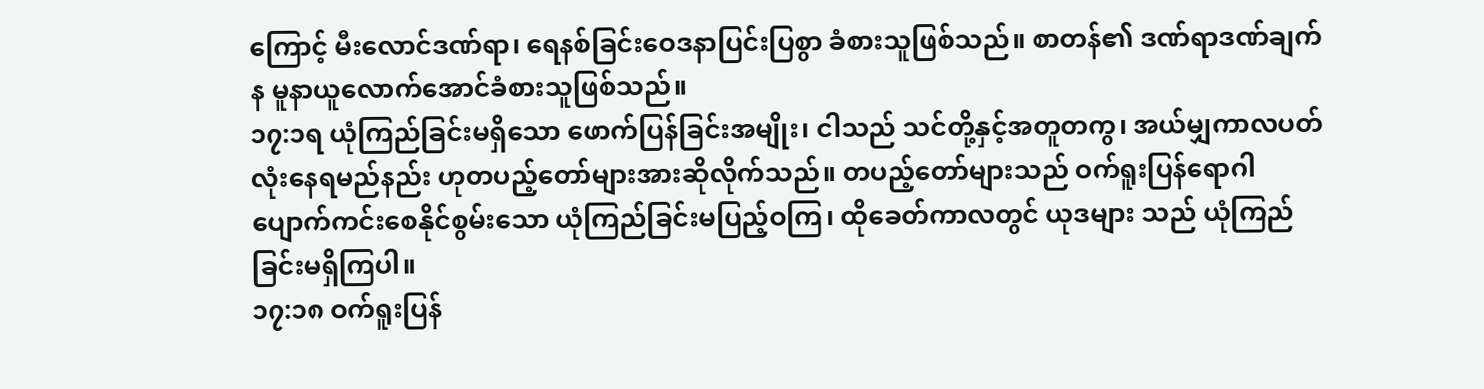ကြောင့် မီးလောင်ဒဏ်ရာ၊ ရေနစ်ခြင်းဝေဒနာပြင်းပြစွာ ခံစားသူဖြစ်သည်။ စာတန်၏ ဒဏ်ရာဒဏ်ချက်န မူနာယူလောက်အောင်ခံစားသူဖြစ်သည်။
၁၇:၁ရ ယုံကြည်ခြင်းမရှိသော ဖောက်ပြန်ခြင်းအမျိုး၊ ငါသည် သင်တို့နှင့်အတူတကွ၊ အယ်မျှကာလပတ်လုံးနေရမည်နည်း ဟုတပည့်တော်များအားဆိုလိုက်သည်။ တပည့်တော်များသည် ဝက်ရူးပြန်ရောဂါ ပျောက်ကင်းစေနိုင်စွမ်းသော ယုံကြည်ခြင်းမပြည့်ဝကြ၊ ထိုခေတ်ကာလတွင် ယုဒများ သည် ယုံကြည်ခြင်းမရှိကြပါ။
၁၇:၁၈ ဝက်ရူးပြန်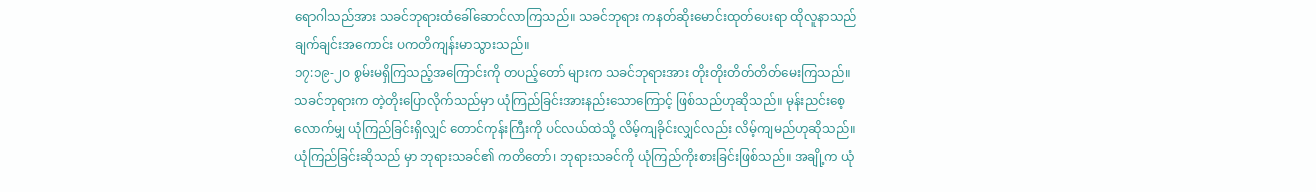ရောဂါသည်အား သခင်ဘုရားထံခေါ်ဆောင်လာကြသည်။ သခင်ဘုရား ကနတ်ဆိုးမောင်းထုတ်ပေးရာ ထိုလူနာသည် ချက်ချင်းအကောင်း ပကတိကျန်းမာသွားသည်။
၁၇:၁၉-၂ဝ စွမ်းမရှိကြသည့်အကြောင်းကို တပည့်တော် များက သခင်ဘုရားအား တိုးတိုးတိတ်တိတ်မေးကြသည်။ သခင်ဘုရားက တဲ့တိုးပြောလိုက်သည်မှာ ယုံကြည်ခြင်းအားနည်းသောကြောင့် ဖြစ်သည်ဟုဆိုသည်။ မုန်းညင်းစေ့လောက်မျှ ယုံကြည်ခြင်းရှိလျှင် တောင်ကုန်းကြီးကို ပင်လယ်ထဲသို့ လိမ့်ကျခိုင်းလျှင်လည်း လိမ့်ကျမည်ဟုဆိုသည်။ ယုံကြည်ခြင်းဆိုသည် မှာ ဘုရားသခင်၏ ကတိတော်၊ ဘုရားသခင်ကို ယုံကြည်ကိုးစားခြင်းဖြစ်သည်။ အချို့က ယုံ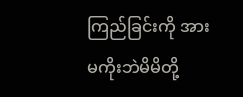ကြည်ခြင်းကို အားမကိုးဘဲမိမိတို့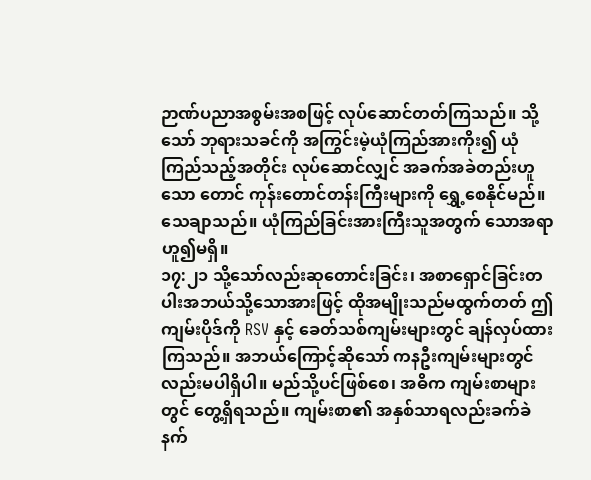ဉာဏ်ပညာအစွမ်းအစဖြင့် လုပ်ဆောင်တတ်ကြသည်။ သို့သော် ဘုရားသခင်ကို အကြွင်းမဲ့ယုံကြည်အားကိုး၍ ယုံကြည်သည့်အတိုင်း လုပ်ဆောင်လျှင် အခက်အခဲတည်းဟူသော တောင် ကုန်းတောင်တန်းကြီးများကို ရွှေ့စေနိုင်မည်။ သေချာသည်။ ယုံကြည်ခြင်းအားကြီးသူအတွက် သောအရာဟူ၍မရှိ။
၁၇:၂၁ သို့သော်လည်းဆုတောင်းခြင်း၊ အစာရှောင်ခြင်းတပါးအဘယ်သို့သောအားဖြင့် ထိုအမျိုးသည်မထွက်တတ် ဤကျမ်းပိုဒ်ကို RSV နှင့် ခေတ်သစ်ကျမ်းများတွင် ချန်လှပ်ထားကြသည်။ အဘယ်ကြောင့်ဆိုသော် ကနဦးကျမ်းများတွင်လည်းမပါရှိပါ။ မည်သို့ပင်ဖြစ်စေ၊ အဓိက ကျမ်းစာများတွင် တွေ့ရှိရသည်။ ကျမ်းစာ၏ အနှစ်သာရလည်းခက်ခဲနက်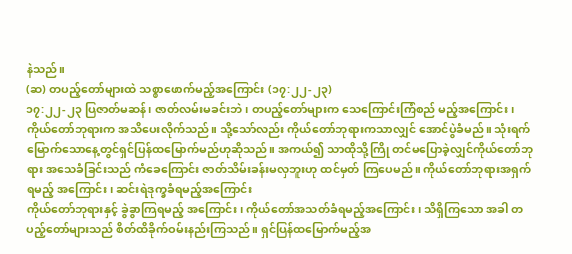နဲသည်။
(ဆ) တပည့်တော်များထဲ သစ္စာဖောက်မည့်အကြောင်း (၁၇:၂၂-၂၃)
၁၇:၂၂-၂၃ ပြဇာတ်မဆန်၊ ဇာတ်လမ်းမခင်းဘဲ၊ တပည့်တော်များက သေကြောင်းကြံစည် မည့်အကြောင်း၊ ကိုယ်တော်ဘုရားက အသိပေးလိုက်သည်။ သို့သော်လည်း ကိုယ်တော်ဘုရားကသာလျှင် အောင်ပွဲခံမည်။ သုံးရက်မြောက်သောနေ့တွင်ရှင်ပြန်ထမြောက်မည်ဟုဆိုသည်။ အကယ်၍ သာထိုသို့ကြို တင်မပြောခဲ့လျှင်ကိုယ်တော်ဘုရား အသေခံခြင်းသည် ကံခေကြောင်း ဇာတ်သိမ်းခန်းမလှဘူးဟု ထင်မှတ် ကြပေမည်။ ကိုယ်တော်ဘုရားအရှက်ရမည့် အကြောင်း၊ ဆင်းရဲဒုက္ခခံရမည့်အကြောင်း
ကိုယ်တော်ဘုရားနှင့် ခွဲခွာကြရမည့် အကြောင်း၊ ကိုယ်တော်အသတ်ခံရမည့်အကြောင်း၊ သိရှိကြသော အခါ တပည့်တော်များသည် စိတ်ထိခိုက်ဝမ်းနည်းကြသည်။ ရှင်ပြန်ထမြောက်မည့်အ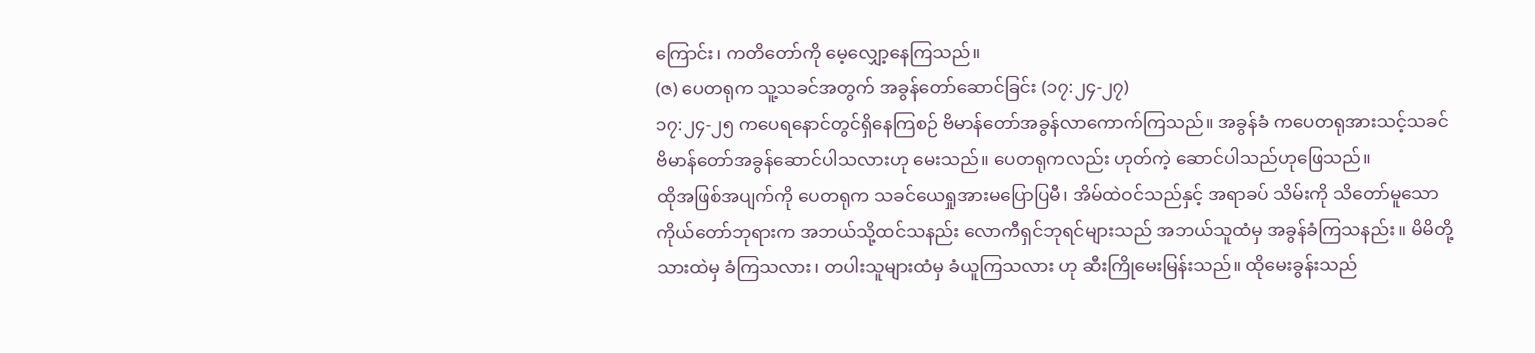ကြောင်း၊ ကတိတော်ကို မေ့လျှော့နေကြသည်။
(ဇ) ပေတရုက သူ့သခင်အတွက် အခွန်တော်ဆောင်ခြင်း (၁၇:၂၄-၂၇)
၁၇:၂၄-၂၅ ကပေရနောင်တွင်ရှိနေကြစဉ် ဗိမာန်တော်အခွန်လာကောက်ကြသည်။ အခွန်ခံ ကပေတရုအားသင့်သခင် ဗိမာန်တော်အခွန်ဆောင်ပါသလားဟု မေးသည်။ ပေတရုကလည်း ဟုတ်ကဲ့ ဆောင်ပါသည်ဟုဖြေသည်။
ထိုအဖြစ်အပျက်ကို ပေတရုက သခင်ယေရှုအားမပြောပြမီ၊ အိမ်ထဲဝင်သည်နှင့် အရာခပ် သိမ်းကို သိတော်မူသော ကိုယ်တော်ဘုရားက အဘယ်သို့ထင်သနည်း လောကီရှင်ဘုရင်များသည် အဘယ်သူထံမှ အခွန်ခံကြသနည်း။ မိမိတို့ သားထဲမှ ခံကြသလား၊ တပါးသူများထံမှ ခံယူကြသလား ဟု ဆီးကြိုမေးမြန်းသည်။ ထိုမေးခွန်းသည်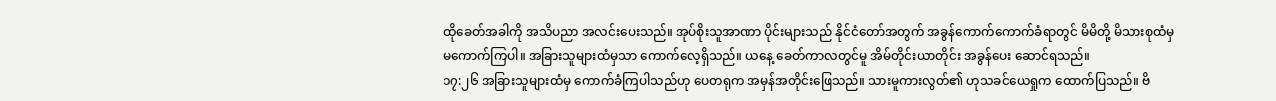ထိုခေတ်အခါကို အသိပညာ အလင်းပေးသည်။ အုပ်စိုးသူအာဏာ ပိုင်းများသည် နိုင်ငံတော်အတွက် အခွန်ကောက်ကောက်ခံရာတွင် မိမိတို့ မိသားစုထံမှ မကောက်ကြပါ။ အခြားသူများထံမှသာ ကောက်လေ့ရှိသည်။ ယနေ့ ခေတ်ကာလတွင်မူ အိမ်တိုင်းယာတိုင်း အခွန်ပေး ဆောင်ရသည်။
၁၇:၂၆ အခြားသူများထံမှ ကောက်ခံကြပါသည်ဟု ပေတရုက အမှန်အတိုင်းဖြေသည်။ သားမူကားလွတ်၏ ဟုသခင်ယေရှုက ထောက်ပြသည်။ ဗိ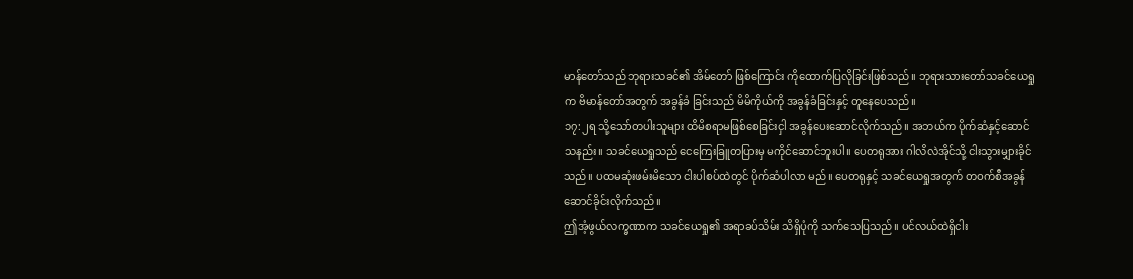မာန်တော်သည် ဘုရားသခင်၏ အိမ်တော် ဖြစ်ကြောင်း ကိုထောက်ပြလိုခြင်းဖြစ်သည်။ ဘုရားသားတော်သခင်ယေရှုက ဗိမာန်တော်အတွက် အခွန်ခံ ခြင်းသည် မိမိကိုယ်ကို အခွန်ခံခြင်းနှင့် တူနေပေသည်။
၁၇:၂ရ သို့သော်တပါးသူများ ထိမိစရာမဖြစ်စေခြင်းငှါ အခွန်ပေးဆောင်လိုက်သည်။ အဘယ်က ပိုက်ဆံနှင့်ဆောင်သနည်း။ သခင်ယေရှုသည် ငေကြေးခြူတပြားမှ မကိုင်ဆောင်ဘူးပါ။ ပေတရုအား ဂါလိလဲအိုင်သို့ ငါးသွားမျှားခိုင်သည်။ ပထမဆုံးဖမ်းမိသော ငါးပါစပ်ထဲတွင် ပိုက်ဆံပါလာ မည်။ ပေတရုနှင့် သခင်ယေရှုအတွက် တဝက်စီအခွန်ဆောင်ခိုင်းလိုက်သည်။
ဤအံ့ဖွယ်လက္ခဏာက သခင်ယေရှု၏ အရာခပ်သိမ်း သိရှိပုံကို သက်သေပြသည်။ ပင်လယ်ထဲရှိငါး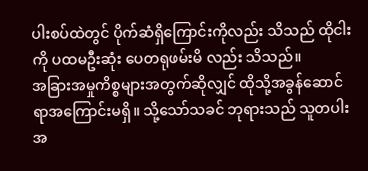ပါးစပ်ထဲတွင် ပိုက်ဆံရှိကြောင်းကိုလည်း သိသည် ထိုငါးကို ပထမဦးဆုံး ပေတရုဖမ်းမိ လည်း သိသည်။
အခြားအမှုကိစ္စများအတွက်ဆိုလျှင် ထိုသို့အခွန်ဆောင်ရာအကြောင်းမရှိ။ သို့သော်သခင် ဘုရားသည် သူတပါး အ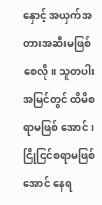နှောင့် အယှက်အတားအဆီးမဖြစ်စေလို။ သူတပါးအမြင်တွင် ထိမိစရာမဖြစ် အောင်၊ ငြိုငြင်စရာမဖြစ်အောင် နေရ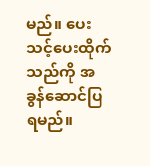မည်။ ပေးသင့်ပေးထိုက်သည်ကို အခွန်ဆောင်ပြရမည်။